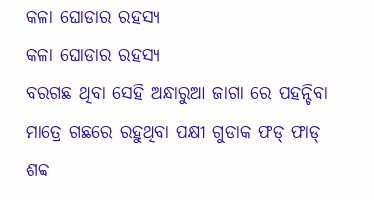କଳା ଘୋଡାର ରହସ୍ୟ
କଳା ଘୋଡାର ରହସ୍ୟ
ବରଗଛ ଥିବା ସେହି ଅନ୍ଧାରୁଆ ଜାଗା ରେ ପହନ୍ଚିବା ମାତ୍ରେ ଗଛରେ ରହୁଥିବା ପକ୍ଷୀ ଗୁଡାକ ଫଡ୍ ଫାଡ୍ ଶବ୍ବ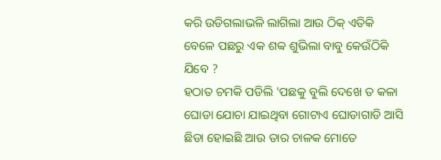କରି ଉଡିଗଲାଭଳି ଲାଗିଲା ଆଉ ଠିକ୍ ଏତିକି ବେଳେ ପଛରୁ ଏକ ଶବ୍ବ ଶୁଭିଲା ବାବୁ କେଉଁଠିକି ଯିବେ ?
ହଠାତ ଚମକି ପଡିଲି 'ପଛକୁ ବୁଲି ଦେଖେ ତ କଳା ଘୋଡା ଯୋଚା ଯାଇଥିବା ଗୋଟାଏ ଘୋଡାଗାଡି ଆସି ଛିଡା ହୋଇଛି ଆଉ ତାର ଚାଳକ ମୋତେ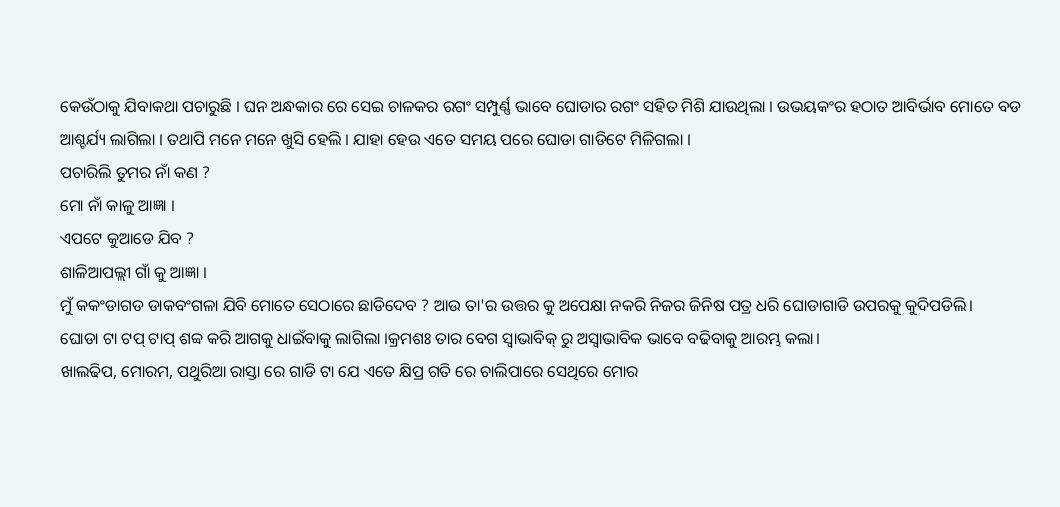କେଉଁଠାକୁ ଯିବାକଥା ପଚାରୁଛି । ଘନ ଅନ୍ଧକାର ରେ ସେଇ ଚାଳକର ରଗଂ ସମ୍ପୁର୍ଣ୍ଣ ଭାବେ ଘୋଡାର ରଗଂ ସହିତ ମିଶି ଯାଉଥିଲା । ଉଭୟକଂର ହଠାତ ଆବିର୍ଭାବ ମୋତେ ବଡ ଆଶ୍ଚର୍ଯ୍ୟ ଲାଗିଲା । ତଥାପି ମନେ ମନେ ଖୁସି ହେଲି । ଯାହା ହେଉ ଏତେ ସମୟ ପରେ ଘୋଡା ଗାଡିଟେ ମିଳିଗଲା ।
ପଚାରିଲି ତୁମର ନାଁ କଣ ?
ମୋ ନାଁ କାଳୁ ଆଜ୍ଞା ।
ଏପଟେ କୁଆଡେ ଯିବ ?
ଶାଳିଆପଲ୍ଲୀ ଗାଁ କୁ ଆଜ୍ଞା ।
ମୁଁ କକଂଡାଗଡ ଡାକବଂଗଳା ଯିବି ମୋତେ ସେଠାରେ ଛାଡିଦେବ ? ଆଉ ତା'ର ଉତ୍ତର କୁ ଅପେକ୍ଷା ନକରି ନିଜର ଜିନିଷ ପତ୍ର ଧରି ଘୋଡାଗାଡି ଉପରକୁ କୁଦିପଡିଲି।
ଘୋଡା ଟା ଟପ୍ ଟାପ୍ ଶବ୍ବ କରି ଆଗକୁ ଧାଇଁବାକୁ ଲାଗିଲା ।କ୍ରମଶଃ ତାର ବେଗ ସ୍ବାଭାବିକ୍ ରୁ ଅସ୍ବାଭାବିକ ଭାବେ ବଢିବାକୁ ଆରମ୍ଭ କଲା।
ଖାଲଢିପ, ମୋରମ, ପଥୁରିଆ ରାସ୍ତା ରେ ଗାଡି ଟା ଯେ ଏତେ କ୍ଷିପ୍ର ଗତି ରେ ଚାଲିପାରେ ସେଥିରେ ମୋର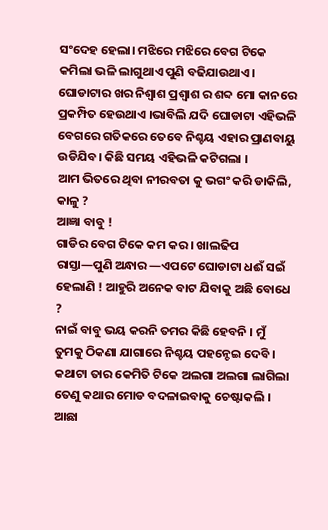ସଂଦେହ ହେଲା। ମଝିରେ ମଝିରେ ବେଗ ଟିକେ କମିଲା ଭଳି ଲାଗୁଥାଏ ପୁଣି ବଢିଯାଉଥାଏ। ଘୋଡାଟାର ଖର ନିଶ୍ବାଶ ପ୍ରଶ୍ବାଶ ର ଶବ୍ଦ ମୋ କାନରେ ପ୍ରକମ୍ପିତ ହେଉଥାଏ ।ଭାବିଲି ଯଦି ଘୋଡାଟା ଏହିଭଳି ବେଗରେ ଗତିକରେ ତେବେ ନିଶ୍ଚୟ ଏହାର ପ୍ରାଣବାୟୁ ଉଡିଯିବ। କିଛି ସମୟ ଏହିଭଳି କଟିଗଲା ।
ଆମ ଭିତରେ ଥିବା ନୀରବତା କୁ ଭଗଂ କରି ଡାକିଲି, କାଳୁ ?
ଆଜ୍ଞା ବାବୁ !
ଗାଡିର ବେଗ ଟିକେ କମ କର । ଖାଲଢିପ ରାସ୍ତା—ପୁଣି ଅନ୍ଧାର —ଏପଟେ ଘୋଡାଟା ଧଈଁ ସଇଁ ହେଲାଣି ! ଆହୁରି ଅନେକ ବାଟ ଯିବାକୁ ଅଛି ବୋଧେ ?
ନାଇଁ ବାବୁ ଭୟ କରନି ତମର କିଛି ହେବନି । ମୁଁ ତୁମକୁ ଠିକଣା ଯାଗାରେ ନିଶ୍ଚୟ ପହନ୍ଚେଇ ଦେବି ।
କଥାଟା ତାର କେମିତି ଟିକେ ଅଲଗା ଅଲଗା ଲାଗିଲା ତେଣୁ କଥାର ମୋଡ ବଦଳାଇବାକୁ ଚେଷ୍ଟାକଲି ।
ଆଛା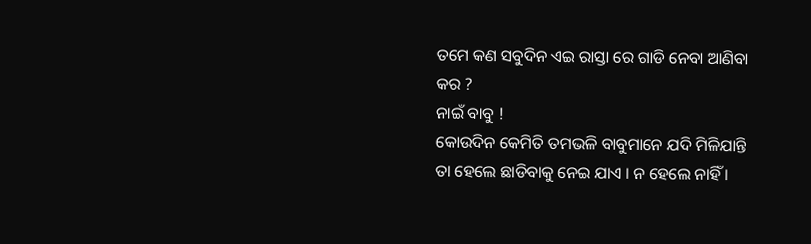ତମେ କଣ ସବୁଦିନ ଏଇ ରାସ୍ତା ରେ ଗାଡି ନେବା ଆଣିବା କର ?
ନାଇଁ ବାବୁ !
କୋଉଦିନ କେମିତି ତମଭଳି ବାବୁମାନେ ଯଦି ମିଳିଯାନ୍ତି ତା ହେଲେ ଛାଡିବାକୁ ନେଇ ଯାଏ । ନ ହେଲେ ନାହିଁ ।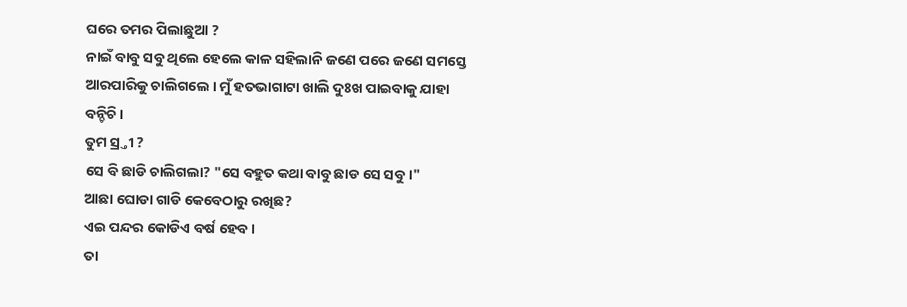ଘରେ ତମର ପିଲାଛୁଆ ?
ନାଇଁ ବାବୁ ସବୁ ଥିଲେ ହେଲେ କାଳ ସହିଲାନି ଜଣେ ପରେ ଜଣେ ସମସ୍ତେ ଆରପାରିକୁ ଚାଲିଗଲେ । ମୁଁ ହତଭାଗାଟା ଖାଲି ଦୁଃଖ ପାଇବାକୁ ଯାହା ବନ୍ଚିଚି।
ତୁମ ସ୍ର୍ତୀ ?
ସେ ବି ଛାଡି ଚାଲିଗଲା? "ସେ ବହୁତ କଥା ବାବୁ ଛାଡ ସେ ସବୁ ।"
ଆଛା ଘୋଡା ଗାଡି କେବେଠାରୁ ରଖିଛ?
ଏଇ ପନ୍ଦର କୋଡିଏ ବର୍ଷ ହେବ ।
ତା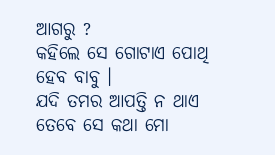ଆଗରୁ ?
କହିଲେ ସେ ଗୋଟାଏ ପୋଥି ହେବ ବାବୁ ।
ଯଦି ତମର ଆପତ୍ତି ନ ଥାଏ ତେବେ ସେ କଥା ମୋ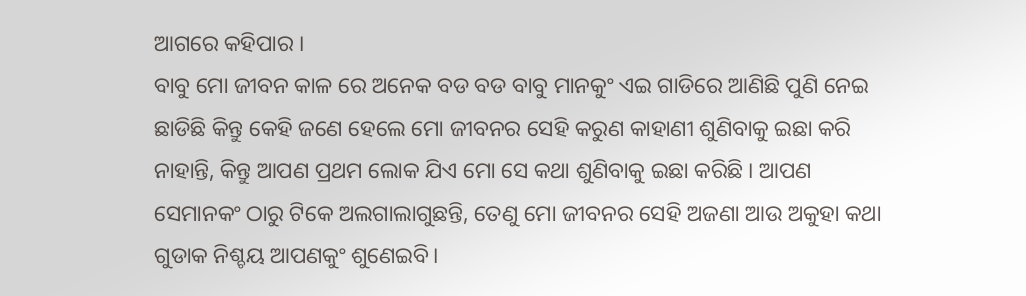ଆଗରେ କହିପାର ।
ବାବୁ ମୋ ଜୀବନ କାଳ ରେ ଅନେକ ବଡ ବଡ ବାବୁ ମାନକୁଂ ଏଇ ଗାଡିରେ ଆଣିଛି ପୁଣି ନେଇ ଛାଡିଛି କିନ୍ତୁ କେହି ଜଣେ ହେଲେ ମୋ ଜୀବନର ସେହି କରୁଣ କାହାଣୀ ଶୁଣିବାକୁ ଇଛା କରି ନାହାନ୍ତି, କିନ୍ତୁ ଆପଣ ପ୍ରଥମ ଲୋକ ଯିଏ ମୋ ସେ କଥା ଶୁଣିବାକୁ ଇଛା କରିଛି । ଆପଣ ସେମାନକଂ ଠାରୁ ଟିକେ ଅଲଗାଲାଗୁଛନ୍ତି, ତେଣୁ ମୋ ଜୀବନର ସେହି ଅଜଣା ଆଉ ଅକୁହା କଥା ଗୁଡାକ ନିଶ୍ଚୟ ଆପଣକୁଂ ଶୁଣେଇବି।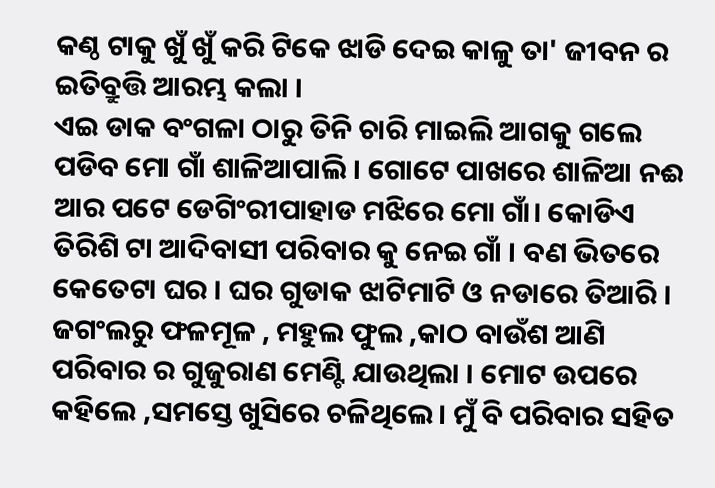କଣ୍ଠ ଟାକୁ ଖୁଁ ଖୁଁ କରି ଟିକେ ଝାଡି ଦେଇ କାଳୁ ତା' ଜୀବନ ର ଇତିବ୍ରୁତ୍ତି ଆରମ୍ଭ କଲା ।
ଏଇ ଡାକ ବଂଗଳା ଠାରୁ ତିନି ଚାରି ମାଇଲି ଆଗକୁ ଗଲେ ପଡିବ ମୋ ଗାଁ ଶାଳିଆପାଲି । ଗୋଟେ ପାଖରେ ଶାଳିଆ ନଈ ଆର ପଟେ ଡେଗିଂରୀପାହାଡ ମଝିରେ ମୋ ଗାଁ। କୋଡିଏ ତିରିଶି ଟା ଆଦିବାସୀ ପରିବାର କୁ ନେଇ ଗାଁ । ବଣ ଭିତରେ କେତେଟା ଘର । ଘର ଗୁଡାକ ଝାଟିମାଟି ଓ ନଡାରେ ତିଆରି । ଜଗଂଲରୁ ଫଳମୂଳ , ମହୁଲ ଫୁଲ ,କାଠ ବାଉଁଶ ଆଣି ପରିବାର ର ଗୁଜୁରାଣ ମେଣ୍ଟି ଯାଉଥିଲା । ମୋଟ ଉପରେ କହିଲେ ,ସମସ୍ତେ ଖୁସିରେ ଚଳିଥିଲେ। ମୁଁ ବି ପରିବାର ସହିତ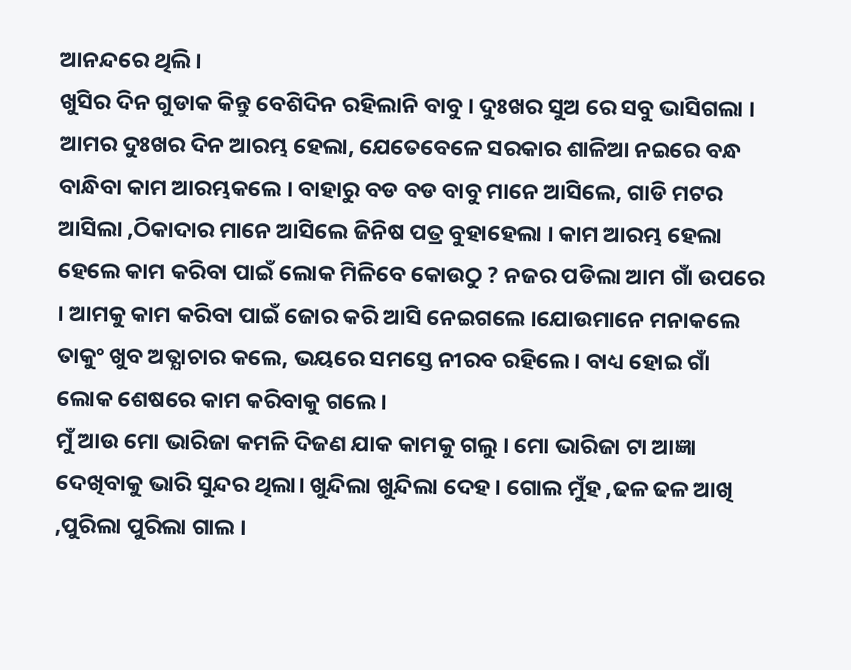ଆନନ୍ଦରେ ଥିଲି।
ଖୁସିର ଦିନ ଗୁଡାକ କିନ୍ତୁ ବେଶିଦିନ ରହିଲାନି ବାବୁ । ଦୁଃଖର ସୁଅ ରେ ସବୁ ଭାସିଗଲା । ଆମର ଦୁଃଖର ଦିନ ଆରମ୍ଭ ହେଲା, ଯେତେବେଳେ ସରକାର ଶାଳିଆ ନଇରେ ବନ୍ଧ ବାନ୍ଧିବା କାମ ଆରମ୍ଭକଲେ । ବାହାରୁ ବଡ ବଡ ବାବୁ ମାନେ ଆସିଲେ, ଗାଡି ମଟର ଆସିଲା ,ଠିକାଦାର ମାନେ ଆସିଲେ ଜିନିଷ ପତ୍ର ବୁହାହେଲା । କାମ ଆରମ୍ଭ ହେଲା ହେଲେ କାମ କରିବା ପାଇଁ ଲୋକ ମିଳିବେ କୋଉଠୁ ? ନଜର ପଡିଲା ଆମ ଗାଁ ଉପରେ । ଆମକୁ କାମ କରିବା ପାଇଁ ଜୋର କରି ଆସି ନେଇଗଲେ ।ଯୋଉମାନେ ମନାକଲେ ତାକୁଂ ଖୁବ ଅତ୍ଯାଚାର କଲେ, ଭୟରେ ସମସ୍ତେ ନୀରବ ରହିଲେ। ବାଧ୍ୟ ହୋଇ ଗାଁ ଲୋକ ଶେଷରେ କାମ କରିବାକୁ ଗଲେ।
ମୁଁ ଆଉ ମୋ ଭାରିଜା କମଳି ଦିଜଣ ଯାକ କାମକୁ ଗଲୁ । ମୋ ଭାରିଜା ଟା ଆଜ୍ଞା ଦେଖିବାକୁ ଭାରି ସୁନ୍ଦର ଥିଲା। ଖୁନ୍ଦିଲା ଖୁନ୍ଦିଲା ଦେହ । ଗୋଲ ମୁଁହ ,ଢଳ ଢଳ ଆଖି ,ପୁରିଲା ପୁରିଲା ଗାଲ ।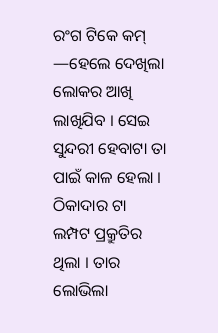ରଂଗ ଟିକେ କମ୍ —ହେଲେ ଦେଖିଲା ଲୋକର ଆଖି ଲାଖିଯିବ । ସେଇ ସୁନ୍ଦରୀ ହେବାଟା ତା ପାଇଁ କାଳ ହେଲା ।
ଠିକାଦାର ଟା ଲମ୍ପଟ ପ୍ରକ୍ରୁତିର ଥିଲା । ତାର ଲୋଭିଲା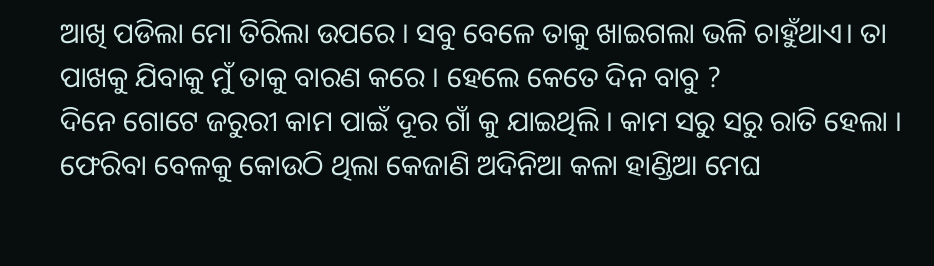ଆଖି ପଡିଲା ମୋ ତିରିଲା ଉପରେ । ସବୁ ବେଳେ ତାକୁ ଖାଇଗଲା ଭଳି ଚାହୁଁଥାଏ। ତା ପାଖକୁ ଯିବାକୁ ମୁଁ ତାକୁ ବାରଣ କରେ । ହେଲେ କେତେ ଦିନ ବାବୁ ?
ଦିନେ ଗୋଟେ ଜରୁରୀ କାମ ପାଇଁ ଦୂର ଗାଁ କୁ ଯାଇଥିଲି । କାମ ସରୁ ସରୁ ରାତି ହେଲା । ଫେରିବା ବେଳକୁ କୋଉଠି ଥିଲା କେଜାଣି ଅଦିନିଆ କଳା ହାଣ୍ଡିଆ ମେଘ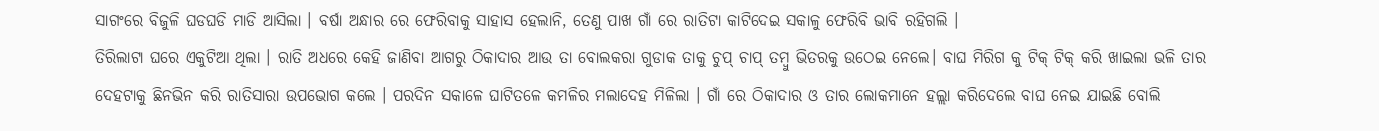ସାଗଂରେ ବିଜୁଳି ଘଡଘଡି ମାଡି ଆସିଲା । ବର୍ଷା ଅନ୍ଧାର ରେ ଫେରିବାକୁ ସାହାସ ହେଲାନି, ତେଣୁ ପାଖ ଗାଁ ରେ ରାତିଟା କାଟିଦେଇ ସକାଳୁ ଫେରିବି ଭାବି ରହିଗଲି ।
ତିରିଲାଟା ଘରେ ଏକୁଟିଆ ଥିଲା । ରାତି ଅଧରେ କେହି ଜାଣିବା ଆଗରୁ ଠିକାଦାର ଆଉ ତା ବୋଲକରା ଗୁଡାକ ତାକୁ ଚୁପ୍ ଚାପ୍ ତମ୍ବୁ ଭିତରକୁ ଉଠେଇ ନେଲେ। ବାଘ ମିରିଗ କୁ ଟିକ୍ ଟିକ୍ କରି ଖାଇଲା ଭଳି ତାର ଦେହଟାକୁ ଛିନଭିନ କରି ରାତିସାରା ଉପଭୋଗ କଲେ । ପରଦିନ ସକାଳେ ଘାଟିତଳେ କମଳିର ମଲାଦେହ ମିଳିଲା । ଗାଁ ରେ ଠିକାଦାର ଓ ତାର ଲୋକମାନେ ହଲ୍ଲା କରିଦେଲେ ବାଘ ନେଇ ଯାଇଛି ବୋଲି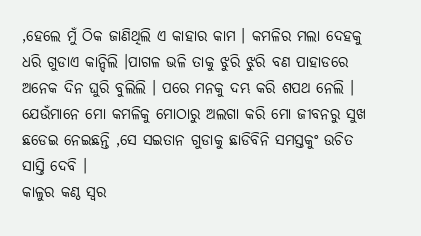,ହେଲେ ମୁଁ ଠିକ ଜାଣିଥିଲି ଏ କାହାର କାମ । କମଳିର ମଲା ଦେହକୁ ଧରି ଗୁଡାଏ କାନ୍ଦିଲି ।ପାଗଳ ଭଳି ତାକୁ ଝୁରି ଝୁରି ବଣ ପାହାଡରେ ଅନେକ ଦିନ ଘୁରି ବୁଲିଲି । ପରେ ମନକୁ ଦମ୍ଭ କରି ଶପଥ ନେଲି । ଯେଉଁମାନେ ମୋ କମଳିକୁ ମୋଠାରୁ ଅଲଗା କରି ମୋ ଜୀବନରୁ ସୁଖ ଛଡେଇ ନେଇଛନ୍ତି ,ସେ ସଇତାନ ଗୁଡାକୁ ଛାଡିବିନି ସମସ୍ତକୁଂ ଉଚିତ ସାସ୍ତି ଦେବି ।
କାଳୁର କଣ୍ଠ ସ୍ବର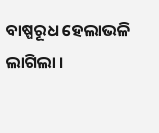ବାଷ୍ପରୂଧ ହେଲାଭଳି ଲାଗିଲା ।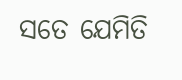ସତେ ଯେମିତି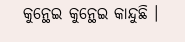କୁନ୍ଥେଇ କୁନ୍ଥେଇ କାନ୍ଦୁଛି ।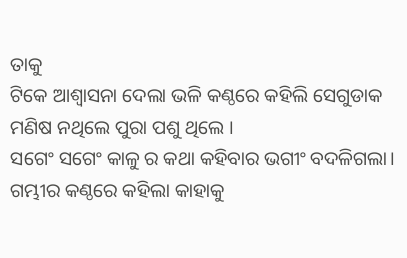ତାକୁ
ଟିକେ ଆଶ୍ବାସନା ଦେଲା ଭଳି କଣ୍ଠରେ କହିଲି ସେଗୁଡାକ ମଣିଷ ନଥିଲେ ପୁରା ପଶୁ ଥିଲେ ।
ସଗେଂ ସଗେଂ କାଳୁ ର କଥା କହିବାର ଭଗୀଂ ବଦଳିଗଲା। ଗମ୍ଭୀର କଣ୍ଠରେ କହିଲା କାହାକୁ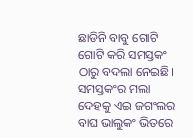ଛାଡିନି ବାବୁ ଗୋଟି ଗୋଟି କରି ସମସ୍ତକଂ ଠାରୁ ବଦଲା ନେଇଛି। ସମସ୍ତକଂର ମଲା ଦେହକୁ ଏଇ ଜଗଂଲର ବାଘ ଭାଲୁକଂ ଭିତରେ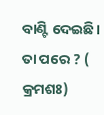ବାଣ୍ଟି ଦେଇଛି।
ତା ପରେ ? ( କ୍ରମଶଃ)